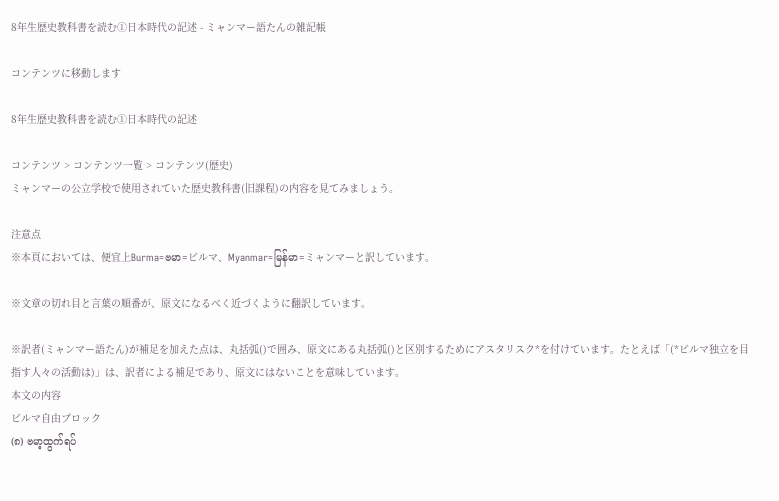8年生歴史教科書を読む①日本時代の記述 - ミャンマー語たんの雑記帳

コンテンツに移動します

8年生歴史教科書を読む①日本時代の記述

コンテンツ > コンテンツ一覧 > コンテンツ(歴史)
ミャンマーの公立学校で使用されていた歴史教科書(旧課程)の内容を見てみましょう。

注意点
※本頁においては、便宜上Burma=ဗမာ=ビルマ、Myanmar=မြန်မာ=ミャンマーと訳しています。

※文章の切れ目と言葉の順番が、原文になるべく近づくように翻訳しています。

※訳者(ミャンマー語たん)が補足を加えた点は、丸括弧()で囲み、原文にある丸括弧()と区別するためにアスタリスク*を付けています。たとえば「(*ビルマ独立を目指す人々の活動は)」は、訳者による補足であり、原文にはないことを意味しています。
本文の内容
ビルマ自由ブロック
(၈) ဗမာ့ထွက်ရပ်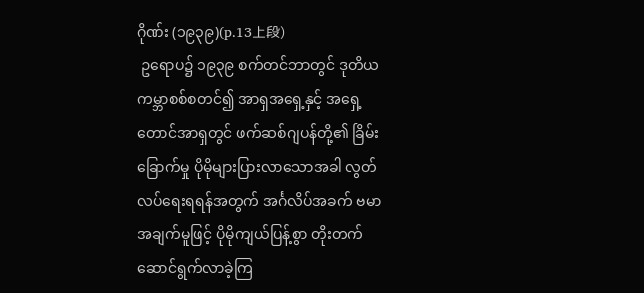ဂိုဏ်း (၁၉၃၉)(p.13上段)
 ဥရောပ၌ ၁၉၃၉ စက်တင်ဘာတွင် ဒုတိယကမ္ဘာစစ်စတင်၍ အာရှအရှေ့နှင့် အရှေ့တောင်အာရှတွင် ဖက်ဆစ်ဂျပန်တို့၏ ခြိမ်းခြောက်မှု ပိုမိုများပြားလာသောအခါ လွတ်လပ်ရေးရရန်အတွက် အင်္ဂလိပ်အခက် ဗမာအချက်မူဖြင့် ပိုမိုကျယ်ပြန့်စွာ တိုးတက်ဆောင်ရွက်လာခဲ့ကြ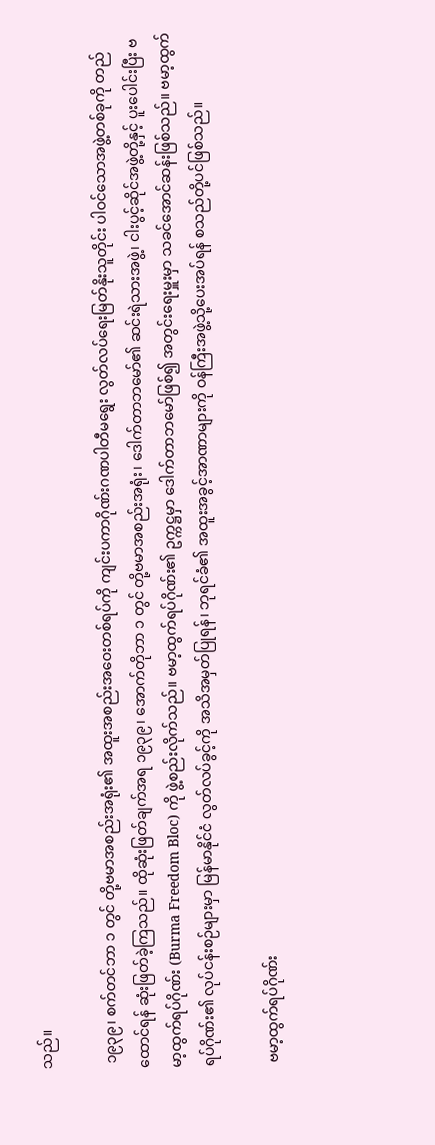သည်။

 ၁၉၃၉၊ စက်တင်ဘာ ၁ တွင် တို့ဗမာအစည်းအရုံး၏ အထူးအစည်းအဝေးတစ်ရပ်ကို ကျင်းပကာဂိုဏ်းဂဏပါတီမရွေး လွတ်လပ်ရေးမြတ်နိုးသူတိုင်း ပါဝင်သောအဖွဲ့တစ်ခုကို တည်ထောင်ရန် ဆုံးဖြတ်ခဲ့ကြသည်။ ထိုဆုံးဖြတ်ချက်အရ ၁၉၃၉၊ အောက်တိုဘာ ၁ တွင် တို့ဗမာအစည်းအရုံး၊ ဒေါက်တာဘမော်၏ ဆင်းရဲသားအဖွဲ့၊ ငါးပွင့်ဆိုင်အဖွဲ့တို့နှင့် ပူးပေါင်းပြီး ဗမာ့ထွက်ရပ်ဂိုဏ်း (Burma Freedom Bloc) ကို ဖွဲ့စည်းလိုက်သည်။ ဗမာ့ထွက်ရပ်ဂိုဏ်း၏ ဥက္ကဋ္ဌမှာ ဒေါက်တာဘမော်ဖြစ်၍ အတွင်းရေးမှူးမှာ သခင်အောင်ဆန်းဖြစ်သည်။ ဗမာ့ထွက်ရပ်ဂိုဏ်း၏ လုပ်ငန်းစဉ်များမှာ မြန်မာနိုင်ငံ လွတ်လပ်ခွင့်ကို အသိအမှတ်ပြုရန်၊ ဘုရင်ခံ၏ အထူးအခွင့်အာဏာများကို ဝန်ကြီးအဖွဲ့သို့ပေးအပ်ရန် စသည်တို့ပင်ဖြစ်သည်။

 ဗမာ့ထွက်ရပ်ဂိုဏ်း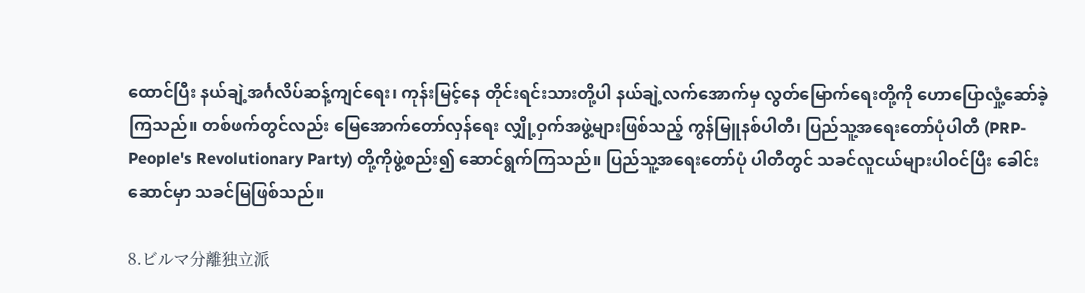ထောင်ပြီး နယ်ချဲ့အင်္ဂလိပ်ဆန့်ကျင်ရေး၊ ကုန်းမြင့်နေ တိုင်းရင်းသားတို့ပါ နယ်ချဲ့လက်အောက်မှ လွတ်မြောက်ရေးတို့ကို ဟောပြောလှုံ့ဆော်ခဲ့ကြသည်။ တစ်ဖက်တွင်လည်း မြေအောက်တော်လှန်ရေး လျှို့ဝှက်အဖွဲ့များဖြစ်သည့် ကွန်မြူနစ်ပါတီ၊ ပြည်သူ့အရေးတော်ပုံပါတီ (PRP-People's Revolutionary Party) တို့ကိုဖွဲ့စည်း၍ ဆောင်ရွက်ကြသည်။ ပြည်သူ့အရေးတော်ပုံ ပါတီတွင် သခင်လူငယ်များပါဝင်ပြီး ခေါင်းဆောင်မှာ သခင်မြဖြစ်သည်။

8.ビルマ分離独立派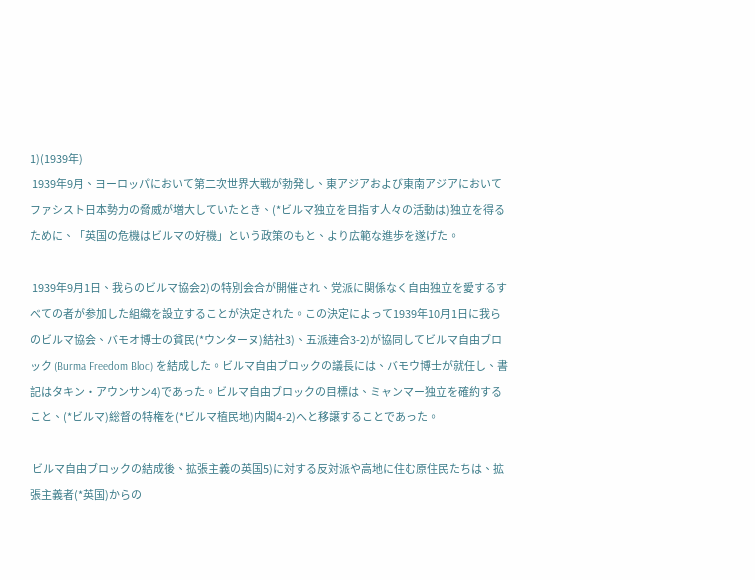1)(1939年)
 1939年9月、ヨーロッパにおいて第二次世界大戦が勃発し、東アジアおよび東南アジアにおいてファシスト日本勢力の脅威が増大していたとき、(*ビルマ独立を目指す人々の活動は)独立を得るために、「英国の危機はビルマの好機」という政策のもと、より広範な進歩を遂げた。

 1939年9月1日、我らのビルマ協会2)の特別会合が開催され、党派に関係なく自由独立を愛するすべての者が参加した組織を設立することが決定された。この決定によって1939年10月1日に我らのビルマ協会、バモオ博士の貧民(*ウンターヌ)結社3)、五派連合3-2)が協同してビルマ自由ブロック (Burma Freedom Bloc) を結成した。ビルマ自由ブロックの議長には、バモウ博士が就任し、書記はタキン・アウンサン4)であった。ビルマ自由ブロックの目標は、ミャンマー独立を確約すること、(*ビルマ)総督の特権を(*ビルマ植民地)内閣4-2)へと移譲することであった。

 ビルマ自由ブロックの結成後、拡張主義の英国5)に対する反対派や高地に住む原住民たちは、拡張主義者(*英国)からの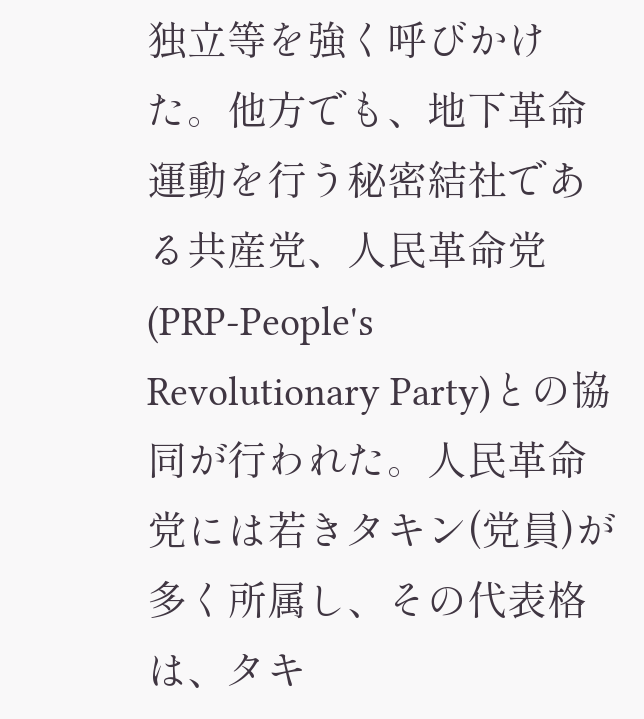独立等を強く呼びかけた。他方でも、地下革命運動を行う秘密結社である共産党、人民革命党(PRP-People's Revolutionary Party)との協同が行われた。人民革命党には若きタキン(党員)が多く所属し、その代表格は、タキ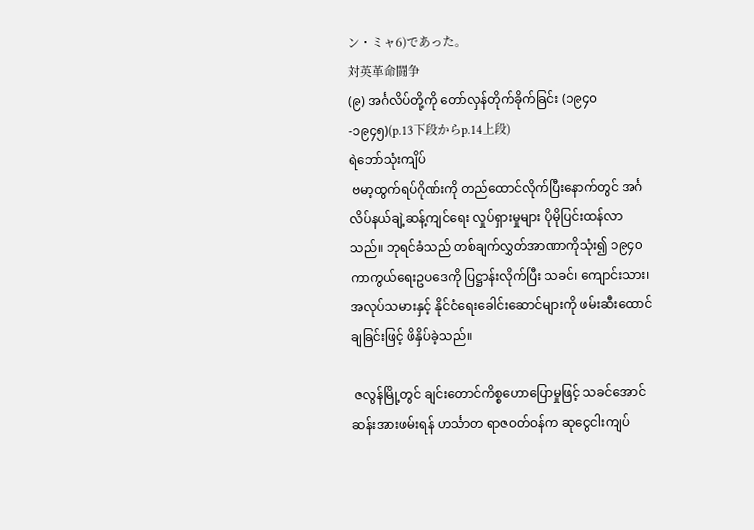ン・ミャ6)であった。
対英革命闘争
(၉) အင်္ဂလိပ်တို့ကို တော်လှန်တိုက်ခိုက်ခြင်း (၁၉၄၀-၁၉၄၅)(p.13下段からp.14上段)
ရဲဘော်သုံးကျိပ်
 ဗမာ့ထွက်ရပ်ဂိုဏ်းကို တည်ထောင်လိုက်ပြီးနောက်တွင် အင်္ဂလိပ်နယ်ချဲ့ဆန့်ကျင်ရေး လှုပ်ရှားမှုများ ပိုမိုပြင်းထန်လာသည်။ ဘုရင်ခံသည် တစ်ချက်လွှတ်အာဏာကိုသုံး၍ ၁၉၄၀ ကာကွယ်ရေးဥပဒေကို ပြဋ္ဌာန်းလိုက်ပြီး သခင်၊ ကျောင်းသား၊ အလုပ်သမားနှင့် နိုင်ငံရေးခေါင်းဆောင်များကို ဖမ်းဆီးထောင်ချခြင်းဖြင့် ဖိနှိပ်ခဲ့သည်။

 ဇလွန်မြို့တွင် ချင်းတောင်ကိစ္စဟောပြောမှုဖြင့် သခင်အောင်ဆန်းအားဖမ်းရန် ဟင်္သာတ ရာဇဝတ်ဝန်က ဆုငွေငါးကျပ်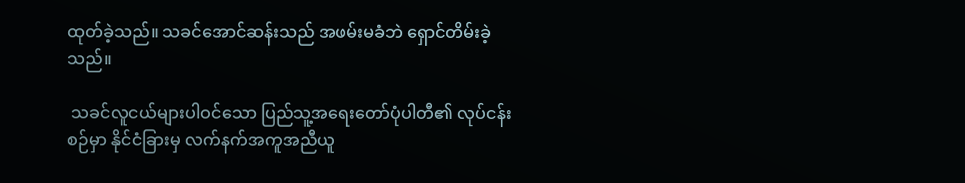ထုတ်ခဲ့သည်။ သခင်အောင်ဆန်းသည် အဖမ်းမခံဘဲ ရှောင်တိမ်းခဲ့သည်။

 သခင်လူငယ်များပါဝင်သော ပြည်သူ့အရေးတော်ပုံပါတီ၏ လုပ်ငန်းစဉ်မှာ နိုင်ငံခြားမှ လက်နက်အကူအညီယူ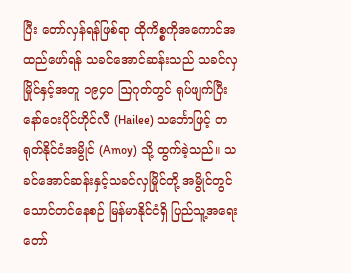ပြီး တော်လှန်ရန်ဖြစ်ရာ ထိုကိစ္စကိုအကောင်အထည်ဖော်ရန် သခင်အောင်ဆန်းသည် သခင်လှမြိုင်နှင့်အတူ ၁၉၄ဝ ဩဂုတ်တွင် ရုပ်ဖျက်ပြီး နော်ဝေးပိုင်ဟိုင်လီ (Hailee) သင်္ဘောဖြင့် တရုတ်နိုင်ငံအမွိုင် (Amoy) သို့ ထွက်ခဲ့သည်။ သခင်အောင်ဆန်းနှင့်သခင်လှမြိုင်တို့ အမွိုင်တွင်သောင်တင်နေစဉ် မြန်မာနိုင်ငံရှိ ပြည်သူ့အရေးတော်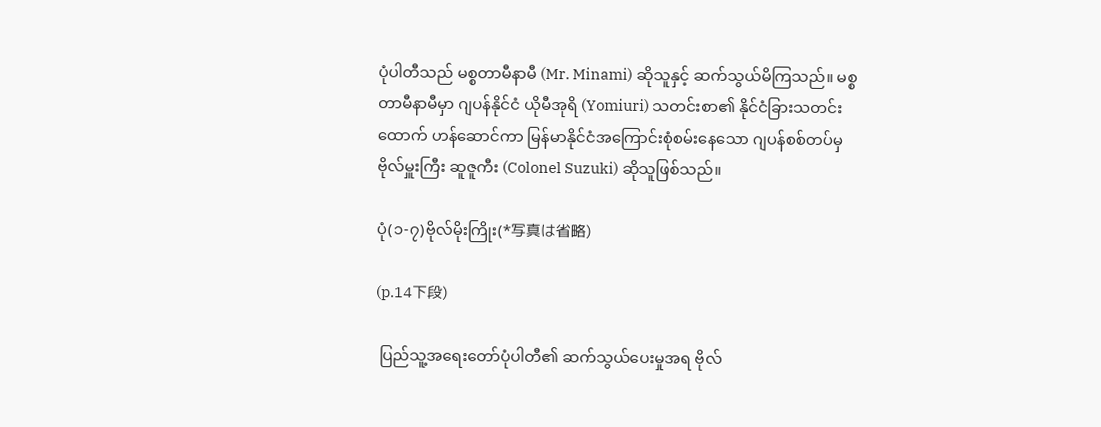ပုံပါတီသည် မစ္စတာမီနာမီ (Mr. Minami) ဆိုသူနှင့် ဆက်သွယ်မိကြသည်။ မစ္စတာမီနာမီမှာ ဂျပန်နိုင်ငံ ယိုမီအုရိ (Yomiuri) သတင်းစာ၏ နိုင်ငံခြားသတင်းထောက် ဟန်ဆောင်ကာ မြန်မာနိုင်ငံအကြောင်းစုံစမ်းနေသော ဂျပန်စစ်တပ်မှ ဗိုလ်မှူးကြီး ဆူဇူကီး (Colonel Suzuki) ဆိုသူဖြစ်သည်။

ပုံ(၁-၇)ဗိုလ်မိုးကြိုး(*写真は省略)

(p.14下段)

 ပြည်သူ့အရေးတော်ပုံပါတီ၏ ဆက်သွယ်ပေးမှုအရ ဗိုလ်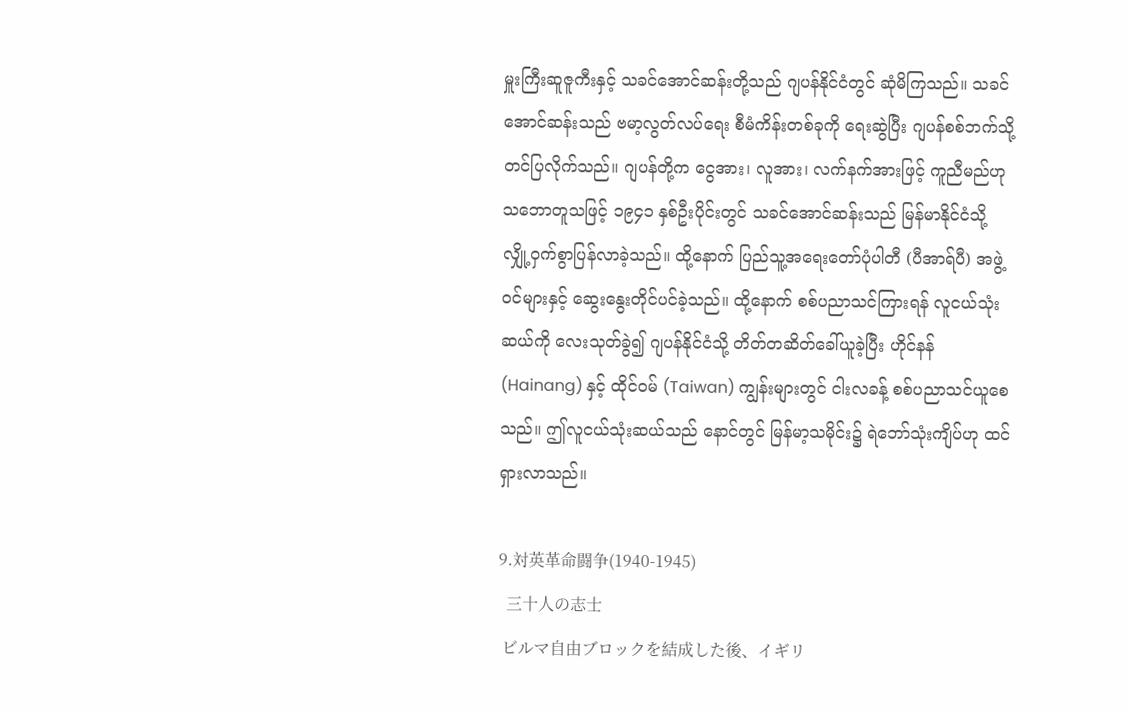မှူးကြီးဆူဇူကီးနှင့် သခင်အောင်ဆန်းတို့သည် ဂျပန်နိုင်ငံတွင် ဆုံမိကြသည်။ သခင်အောင်ဆန်းသည် ဗမာ့လွတ်လပ်ရေး စီမံကိန်းတစ်ခုကို ရေးဆွဲပြီး ဂျပန်စစ်ဘက်သို့တင်ပြလိုက်သည်။ ဂျပန်တို့က ငွေအား၊ လူအား၊ လက်နက်အားဖြင့် ကူညီမည်ဟု သဘောတူသဖြင့် ၁၉၄၁ နှစ်ဦးပိုင်းတွင် သခင်အောင်ဆန်းသည် မြန်မာနိုင်ငံသို့ လျှို့ဝှက်စွာပြန်လာခဲ့သည်။ ထို့နောက် ပြည်သူ့အရေးတော်ပုံပါတီ (ပီအာရ်ပီ) အဖွဲ့ဝင်များနှင့် ဆွေးနွေးတိုင်ပင်ခဲ့သည်။ ထို့နောက် စစ်ပညာသင်ကြားရန် လူငယ်သုံးဆယ်ကို လေးသုတ်ခွဲ၍ ဂျပန်နိုင်ငံသို့ တိတ်တဆိတ်ခေါ်ယူခဲ့ပြီး ဟိုင်နန် (Hainang) နှင့် ထိုင်ဝမ် (Taiwan) ကျွန်းများတွင် ငါးလခန့် စစ်ပညာသင်ယူစေသည်။ ဤလူငယ်သုံးဆယ်သည် နောင်တွင် မြန်မာ့သမိုင်း၌ ရဲဘော်သုံးကျိပ်ဟု ထင်ရှားလာသည်။

9.対英革命闘争(1940-1945)
  三十人の志士
 ビルマ自由ブロックを結成した後、イギリ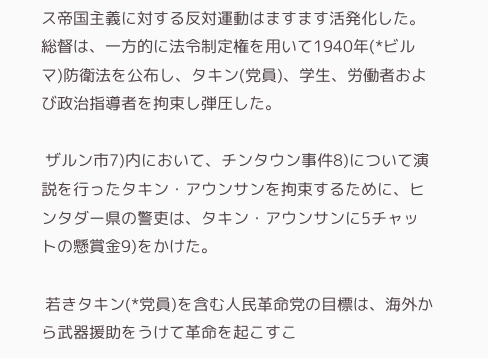ス帝国主義に対する反対運動はますます活発化した。総督は、一方的に法令制定権を用いて1940年(*ビルマ)防衛法を公布し、タキン(党員)、学生、労働者および政治指導者を拘束し弾圧した。

 ザルン市7)内において、チンタウン事件8)について演説を行ったタキン・アウンサンを拘束するために、ヒンタダー県の警吏は、タキン・アウンサンに5チャットの懸賞金9)をかけた。

 若きタキン(*党員)を含む人民革命党の目標は、海外から武器援助をうけて革命を起こすこ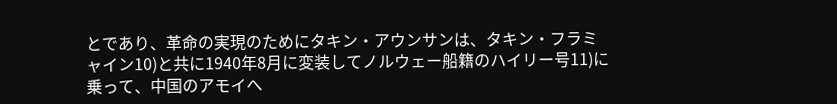とであり、革命の実現のためにタキン・アウンサンは、タキン・フラミャイン10)と共に1940年8月に変装してノルウェー船籍のハイリー号11)に乗って、中国のアモイへ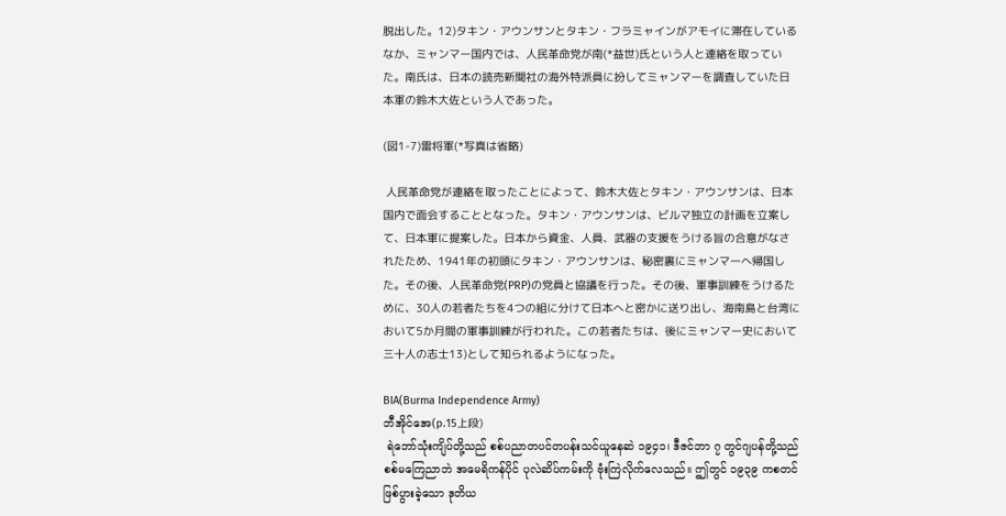脱出した。12)タキン・アウンサンとタキン・フラミャインがアモイに滞在しているなか、ミャンマー国内では、人民革命党が南(*益世)氏という人と連絡を取っていた。南氏は、日本の読売新聞社の海外特派員に扮してミャンマーを調査していた日本軍の鈴木大佐という人であった。

(図1-7)雷将軍(*写真は省略)

 人民革命党が連絡を取ったことによって、鈴木大佐とタキン・アウンサンは、日本国内で面会することとなった。タキン・アウンサンは、ビルマ独立の計画を立案して、日本軍に提案した。日本から資金、人員、武器の支援をうける旨の合意がなされたため、1941年の初頭にタキン・アウンサンは、秘密裏にミャンマーへ帰国した。その後、人民革命党(PRP)の党員と協議を行った。その後、軍事訓練をうけるために、30人の若者たちを4つの組に分けて日本へと密かに送り出し、海南島と台湾において5か月間の軍事訓練が行われた。この若者たちは、後にミャンマー史において三十人の志士13)として知られるようになった。

BIA(Burma Independence Army)
ဘီအိုင်အေ(p.15上段)
 ရဲဘော်သုံးကျိပ်တို့သည် စစ်ပညာတပင်တပန်းသင်ယူနေဆဲ ၁၉၄၁၊ ဒီဇင်ဘာ ၇ တွင်ဂျပန်တို့သည် စစ်မကြေညာဘဲ အမေရိကန်ပိုင် ပုလဲဆိပ်ကမ်းကို ဗုံးကြဲလိုက်လေသည်။ ဤတွင် ၁၉၃၉ ကစတင်ဖြစ်ပွားခဲ့သော ဒုတိယ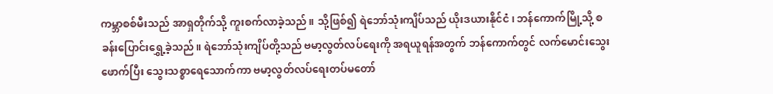ကမ္ဘာစစ်မီးသည် အာရှတိုက်သို့ ကူးစက်လာခဲ့သည်။ သို့ဖြစ်၍ ရဲဘော်သုံးကျိပ်သည် ယိုးဒယားနိုင်ငံ၊ ဘန်ကောက်မြို့သို့ စခန်းပြောင်းရွှေ့ခဲ့သည်။ ရဲဘော်သုံးကျိပ်တို့သည် ဗမာ့လွတ်လပ်ရေးကို အရယူရန်အတွက် ဘန်ကောက်တွင် လက်မောင်းသွေးဖောက်ပြီး သွေးသစ္စာရေသောက်ကာ ဗမာ့လွတ်လပ်ရေးတပ်မတော်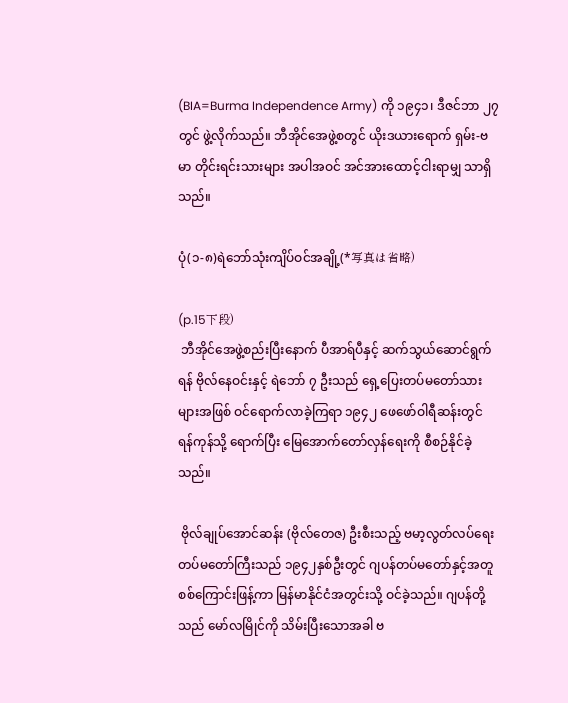(BIA=Burma Independence Army) ကို ၁၉၄၁၊ ဒီဇင်ဘာ ၂၇ တွင် ဖွဲ့လိုက်သည်။ ဘီအိုင်အေဖွဲ့စတွင် ယိုးဒယားရောက် ရှမ်း-ဗမာ တိုင်းရင်းသားများ အပါအဝင် အင်အားထောင့်ငါးရာမျှ သာရှိသည်။

ပုံ(၁-၈)ရဲဘော်သုံးကျိပ်ဝင်အချို့(*写真は省略)

(p.15下段)
 ဘီအိုင်အေဖွဲ့စည်းပြီးနောက် ပီအာရ်ပီနှင့် ဆက်သွယ်ဆောင်ရွက်ရန် ဗိုလ်နေဝင်းနှင့် ရဲဘော် ၇ ဦးသည် ရှေ့ပြေးတပ်မတော်သားများအဖြစ် ဝင်ရောက်လာခဲ့ကြရာ ၁၉၄၂ ဖေဖော်ဝါရီဆန်းတွင် ရန်ကုန်သို့ ရောက်ပြီး မြေအောက်တော်လှန်ရေးကို စီစဉ်နိုင်ခဲ့သည်။

 ဗိုလ်ချုပ်အောင်ဆန်း (ဗိုလ်တေဇ) ဦးစီးသည့် ဗမာ့လွတ်လပ်ရေးတပ်မတော်ကြီးသည် ၁၉၄၂နှစ်ဦးတွင် ဂျပန်တပ်မတော်နှင့်အတူ စစ်ကြောင်းဖြန့်ကာ မြန်မာနိုင်ငံအတွင်းသို့ ဝင်ခဲ့သည်။ ဂျပန်တို့သည် မော်လမြိုင်ကို သိမ်းပြီးသောအခါ ဗ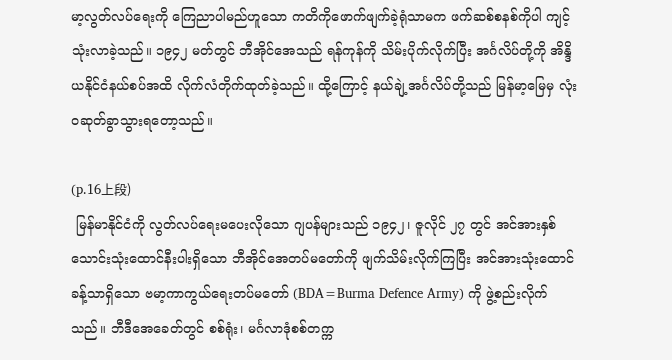မာ့လွတ်လပ်ရေးကို ကြေညာပါမည်ဟူသော ကတိကိုဖောက်ဖျက်ခဲ့ရုံသာမက ဖက်ဆစ်စနစ်ကိုပါ ကျင့်သုံးလာခဲ့သည်။ ၁၉၄၂ မတ်တွင် ဘီအိုင်အေသည် ရန်ကုန်ကို သိမ်းပိုက်လိုက်ပြီး အင်္ဂလိပ်တို့ကို အိန္ဒိယနိုင်ငံနယ်စပ်အထိ လိုက်လံတိုက်ထုတ်ခဲ့သည်။ ထို့ကြောင့် နယ်ချဲ့အင်္ဂလိပ်တို့သည် မြန်မာ့မြေမှ လုံးဝဆုတ်ခွာသွားရတော့သည်။

(p.16上段)
 မြန်မာနိုင်ငံကို လွတ်လပ်ရေးမပေးလိုသော ဂျပန်များသည် ၁၉၄၂၊ ဇူလိုင် ၂၇ တွင် အင်အားနှစ်သောင်းသုံးထောင်နီးပါးရှိသော ဘီအိုင်အေတပ်မတော်ကို ဖျက်သိမ်းလိုက်ကြပြီး အင်အားသုံးထောင်ခန့်သာရှိသော ဗမာ့ကာကွယ်ရေးတပ်မတော် (BDA=Burma Defence Army) ကို ဖွဲ့စည်းလိုက်သည်။ ဘီဒီအေခေတ်တွင် စစ်ရုံး၊ မင်္ဂလာဒုံစစ်တက္က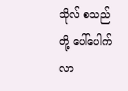သိုလ် စသည်တို့ ပေါ်ပေါက်လာ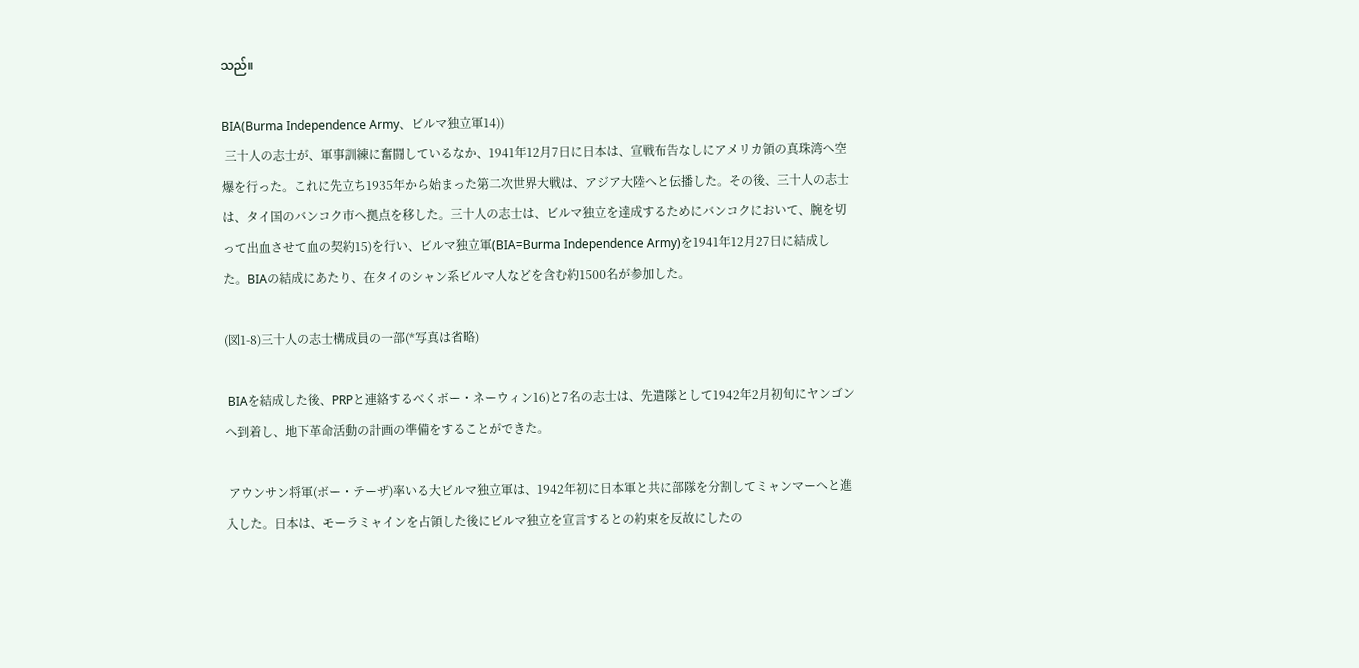သည်။

BIA(Burma Independence Army、ビルマ独立軍14))
 三十人の志士が、軍事訓練に奮闘しているなか、1941年12月7日に日本は、宣戦布告なしにアメリカ領の真珠湾へ空爆を行った。これに先立ち1935年から始まった第二次世界大戦は、アジア大陸へと伝播した。その後、三十人の志士は、タイ国のバンコク市へ拠点を移した。三十人の志士は、ビルマ独立を達成するためにバンコクにおいて、腕を切って出血させて血の契約15)を行い、ビルマ独立軍(BIA=Burma Independence Army)を1941年12月27日に結成した。BIAの結成にあたり、在タイのシャン系ビルマ人などを含む約1500名が参加した。

(図1-8)三十人の志士構成員の一部(*写真は省略)

 BIAを結成した後、PRPと連絡するべくボー・ネーウィン16)と7名の志士は、先遣隊として1942年2月初旬にヤンゴンへ到着し、地下革命活動の計画の準備をすることができた。

 アウンサン将軍(ボー・テーザ)率いる大ビルマ独立軍は、1942年初に日本軍と共に部隊を分割してミャンマーへと進入した。日本は、モーラミャインを占領した後にビルマ独立を宣言するとの約束を反故にしたの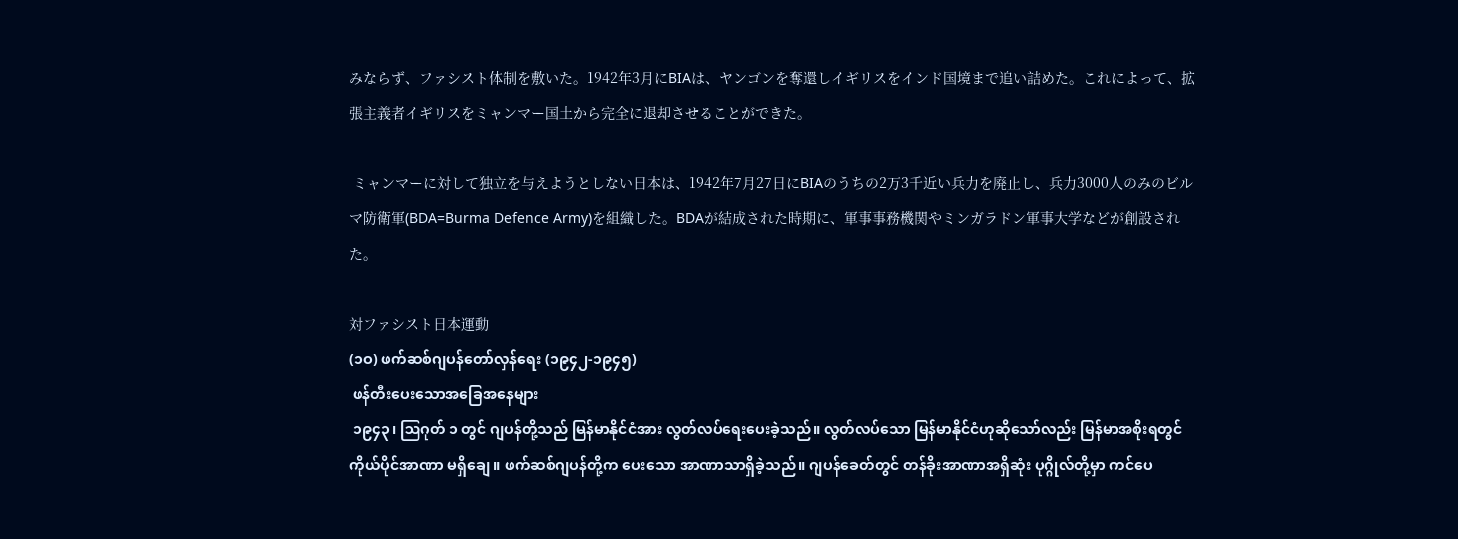みならず、ファシスト体制を敷いた。1942年3月にBIAは、ヤンゴンを奪還しイギリスをインド国境まで追い詰めた。これによって、拡張主義者イギリスをミャンマー国土から完全に退却させることができた。

 ミャンマーに対して独立を与えようとしない日本は、1942年7月27日にBIAのうちの2万3千近い兵力を廃止し、兵力3000人のみのビルマ防衛軍(BDA=Burma Defence Army)を組織した。BDAが結成された時期に、軍事事務機関やミンガラドン軍事大学などが創設された。

対ファシスト日本運動
(၁ဝ) ဖက်ဆစ်ဂျပန်တော်လှန်ရေး (၁၉၄၂-၁၉၄၅)
 ဖန်တီးပေးသောအခြေအနေများ
 ၁၉၄၃၊ ဩဂုတ် ၁ တွင် ဂျပန်တို့သည် မြန်မာနိုင်ငံအား လွတ်လပ်ရေးပေးခဲ့သည်။ လွတ်လပ်သော မြန်မာနိုင်ငံဟုဆိုသော်လည်း မြန်မာအစိုးရတွင် ကိုယ်ပိုင်အာဏာ မရှိချေ။ ဖက်ဆစ်ဂျပန်တို့က ပေးသော အာဏာသာရှိခဲ့သည်။ ဂျပန်ခေတ်တွင် တန်ခိုးအာဏာအရှိဆုံး ပုဂ္ဂိုလ်တို့မှာ ကင်ပေ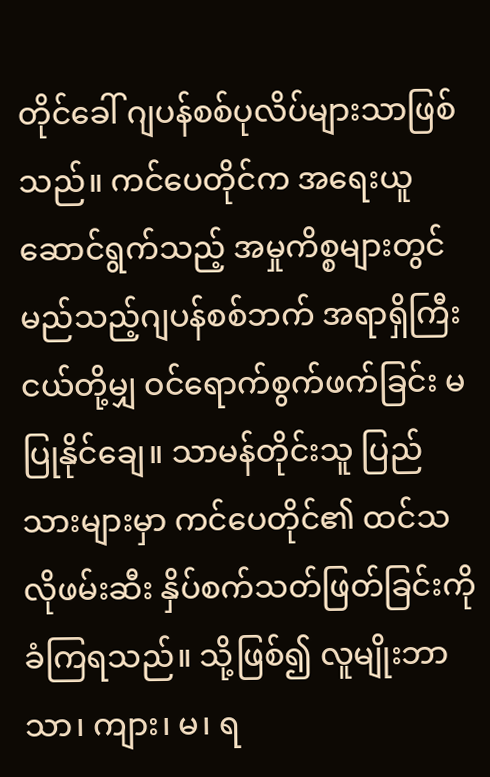တိုင်ခေါ် ဂျပန်စစ်ပုလိပ်များသာဖြစ်သည်။ ကင်ပေတိုင်က အရေးယူဆောင်ရွက်သည့် အမှုကိစ္စများတွင် မည်သည့်ဂျပန်စစ်ဘက် အရာရှိကြီးငယ်တို့မျှ ဝင်ရောက်စွက်ဖက်ခြင်း မပြုနိုင်ချေ။ သာမန်တိုင်းသူ ပြည်သားများမှာ ကင်ပေတိုင်၏ ထင်သလိုဖမ်းဆီး နှိပ်စက်သတ်ဖြတ်ခြင်းကို ခံကြရသည်။ သို့ဖြစ်၍ လူမျိုးဘာသာ၊ ကျား၊ မ၊ ရ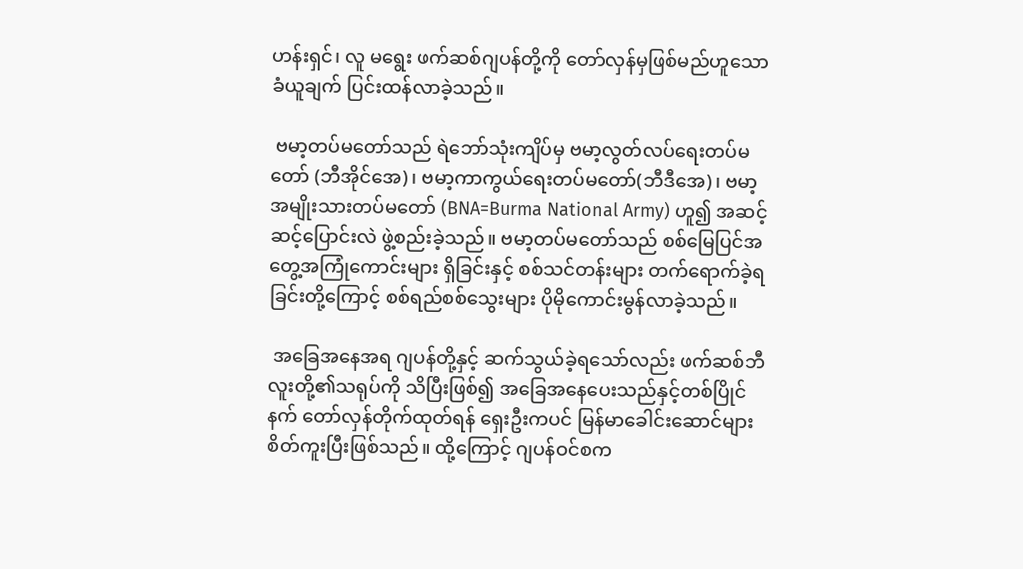ဟန်းရှင်၊ လူ မရွေး ဖက်ဆစ်ဂျပန်တို့ကို တော်လှန်မှဖြစ်မည်ဟူသော ခံယူချက် ပြင်းထန်လာခဲ့သည်။

 ဗမာ့တပ်မတော်သည် ရဲဘော်သုံးကျိပ်မှ ဗမာ့လွတ်လပ်ရေးတပ်မတော် (ဘီအိုင်အေ)၊ ဗမာ့ကာကွယ်ရေးတပ်မတော်(ဘီဒီအေ)၊ ဗမာ့အမျိုးသားတပ်မတော် (BNA=Burma National Army) ဟူ၍ အဆင့်ဆင့်ပြောင်းလဲ ဖွဲ့စည်းခဲ့သည်။ ဗမာ့တပ်မတော်သည် စစ်မြေပြင်အတွေ့အကြုံကောင်းများ ရှိခြင်းနှင့် စစ်သင်တန်းများ တက်ရောက်ခဲ့ရခြင်းတို့ကြောင့် စစ်ရည်စစ်သွေးများ ပိုမိုကောင်းမွန်လာခဲ့သည်။

 အခြေအနေအရ ဂျပန်တို့နှင့် ဆက်သွယ်ခဲ့ရသော်လည်း ဖက်ဆစ်ဘီလူးတို့၏သရုပ်ကို သိပြီးဖြစ်၍ အခြေအနေပေးသည်နှင့်တစ်ပြိုင်နက် တော်လှန်တိုက်ထုတ်ရန် ရှေးဦးကပင် မြန်မာခေါင်းဆောင်များ စိတ်ကူးပြီးဖြစ်သည်။ ထို့ကြောင့် ဂျပန်ဝင်စက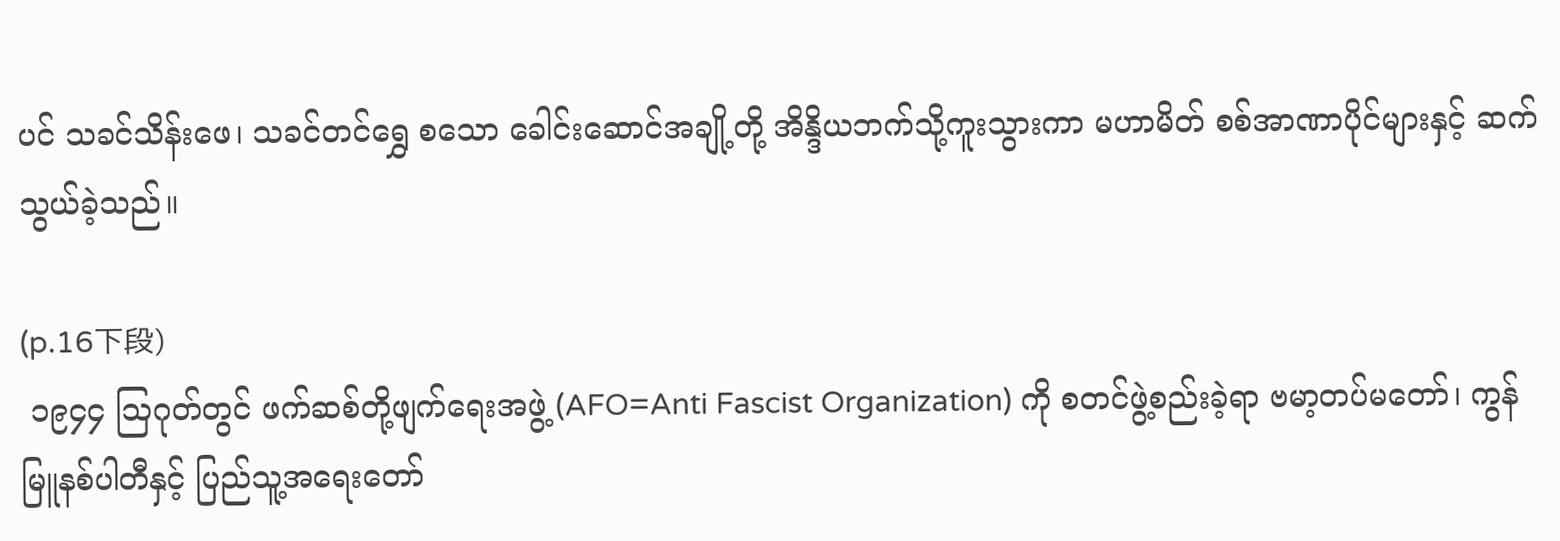ပင် သခင်သိန်းဖေ၊ သခင်တင်ရွှေ စသော ခေါင်းဆောင်အချို့တို့ အိန္ဒိယဘက်သို့ကူးသွားကာ မဟာမိတ် စစ်အာဏာပိုင်များနှင့် ဆက်သွယ်ခဲ့သည်။

(p.16下段)
 ၁၉၄၄ ဩဂုတ်တွင် ဖက်ဆစ်တို့ဖျက်ရေးအဖွဲ့ (AFO=Anti Fascist Organization) ကို စတင်ဖွဲ့စည်းခဲ့ရာ ဗမာ့တပ်မတော်၊ ကွန်မြူနစ်ပါတီနှင့် ပြည်သူ့အရေးတော်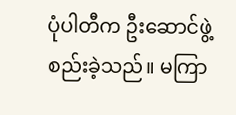ပုံပါတီက ဦးဆောင်ဖွဲ့စည်းခဲ့သည်။ မကြာ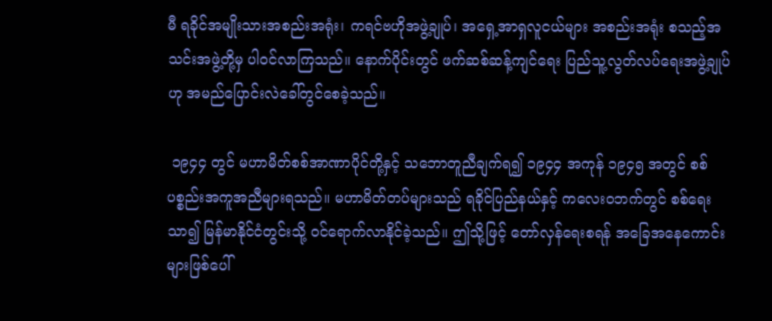မီ ရခိုင်အမျိုးသားအစည်းအရုံး၊ ကရင်ဗဟိုအဖွဲ့ချုပ်၊ အရှေ့အာရှလူငယ်များ အစည်းအရုံး စသည့်အသင်းအဖွဲ့တို့မှ ပါဝင်လာကြသည်။ နောက်ပိုင်းတွင် ဖက်ဆစ်ဆန့်ကျင်ရေး ပြည်သူ့လွတ်လပ်ရေးအဖွဲ့ချုပ်ဟု အမည်ပြောင်းလဲခေါ်တွင်စေခဲ့သည်။

 ၁၉၄၄ တွင် မဟာမိတ်စစ်အာဏာပိုင်တို့နှင့် သဘောတူညီချက်ရ၍ ၁၉၄၄ အကုန် ၁၉၄၅ အတွင် စစ်ပစ္စည်းအကူအညီများရသည်။ မဟာမိတ်တပ်များသည် ရခိုင်ပြည်နယ်နှင့် ကလေးဝဘက်တွင် စစ်ရေးသာ၍ မြန်မာနိုင်ငံတွင်းသို့ ဝင်ရောက်လာနိုင်ခဲ့သည်။ ဤသို့ဖြင့် တော်လှန်ရေးစရန် အခြေအနေကောင်းများဖြစ်ပေါ်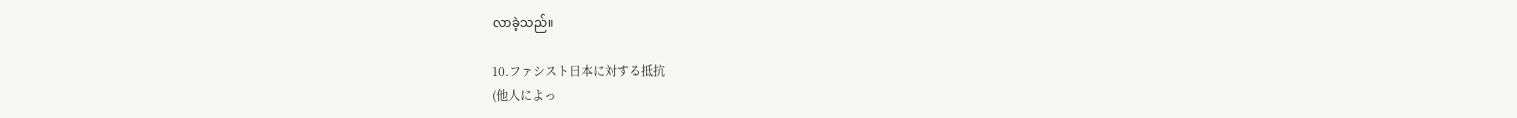လာခဲ့သည်။

10.ファシスト日本に対する抵抗
(他人によっ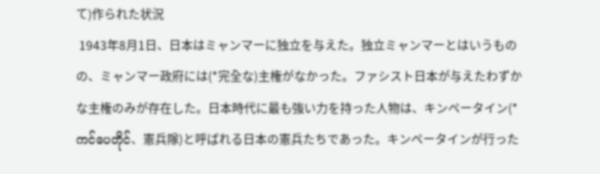て)作られた状況
 1943年8月1日、日本はミャンマーに独立を与えた。独立ミャンマーとはいうものの、ミャンマー政府には(*完全な)主権がなかった。ファシスト日本が与えたわずかな主権のみが存在した。日本時代に最も強い力を持った人物は、キンペータイン(*ကင်ပေတိုင်、憲兵隊)と呼ばれる日本の憲兵たちであった。キンペータインが行った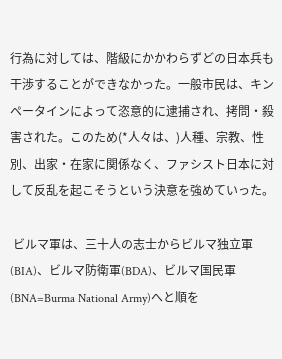行為に対しては、階級にかかわらずどの日本兵も干渉することができなかった。一般市民は、キンペータインによって恣意的に逮捕され、拷問・殺害された。このため(*人々は、)人種、宗教、性別、出家・在家に関係なく、ファシスト日本に対して反乱を起こそうという決意を強めていった。

 ビルマ軍は、三十人の志士からビルマ独立軍(BIA)、ビルマ防衛軍(BDA)、ビルマ国民軍(BNA=Burma National Army)へと順を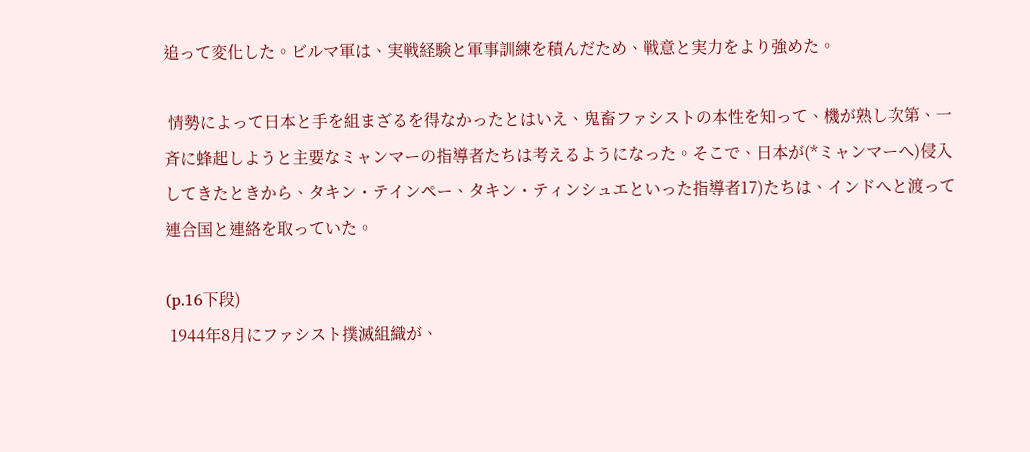追って変化した。ビルマ軍は、実戦経験と軍事訓練を積んだため、戦意と実力をより強めた。

 情勢によって日本と手を組まざるを得なかったとはいえ、鬼畜ファシストの本性を知って、機が熟し次第、一斉に蜂起しようと主要なミャンマーの指導者たちは考えるようになった。そこで、日本が(*ミャンマーへ)侵入してきたときから、タキン・テインペー、タキン・ティンシュエといった指導者17)たちは、インドへと渡って連合国と連絡を取っていた。

(p.16下段)
 1944年8月にファシスト撲滅組織が、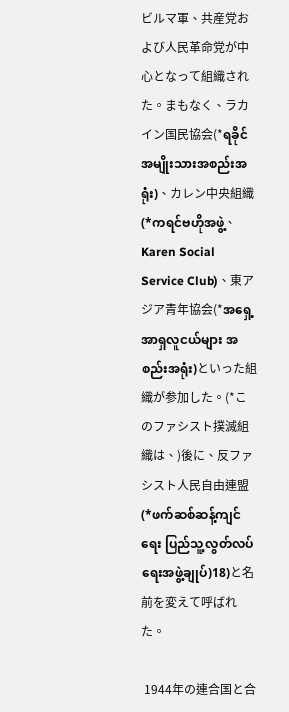ビルマ軍、共産党および人民革命党が中心となって組織された。まもなく、ラカイン国民協会(*ရခိုင်အမျိုးသားအစည်းအရုံး)、カレン中央組織(*ကရင်ဗဟိုအဖွဲ့、Karen Social Service Club)、東アジア青年協会(*အရှေ့အာရှလူငယ်များ အစည်းအရုံး)といった組織が参加した。(*このファシスト撲滅組織は、)後に、反ファシスト人民自由連盟(*ဖက်ဆစ်ဆန့်ကျင်ရေး ပြည်သူ့လွတ်လပ်ရေးအဖွဲ့ချုပ်)18)と名前を変えて呼ばれた。

 1944年の連合国と合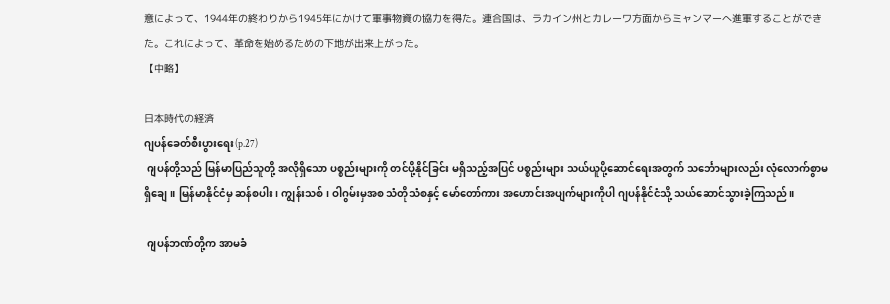意によって、1944年の終わりから1945年にかけて軍事物資の協力を得た。連合国は、ラカイン州とカレーワ方面からミャンマーへ進軍することができた。これによって、革命を始めるための下地が出来上がった。
【中略】

日本時代の経済
ဂျပန်ခေတ်စီးပွားရေး(p.27)
 ဂျပန်တို့သည် မြန်မာပြည်သူတို့ အလိုရှိသော ပစ္စည်းများကို တင်ပို့နိုင်ခြင်း မရှိသည့်အပြင် ပစ္စည်းများ သယ်ယူပို့ဆောင်ရေးအတွက် သင်္ဘောများလည်း လုံလောက်စွာမရှိချေ။ မြန်မာနိုင်ငံမှ ဆန်စပါး၊ ကျွန်းသစ်၊ ဝါဂွမ်းမှအစ သံတိုသံစနှင့် မော်တော်ကား အဟောင်းအပျက်များကိုပါ ဂျပန်နိုင်ငံသို့ သယ်ဆောင်သွားခဲ့ကြသည်။

 ဂျပန်ဘဏ်တို့က အာမခံ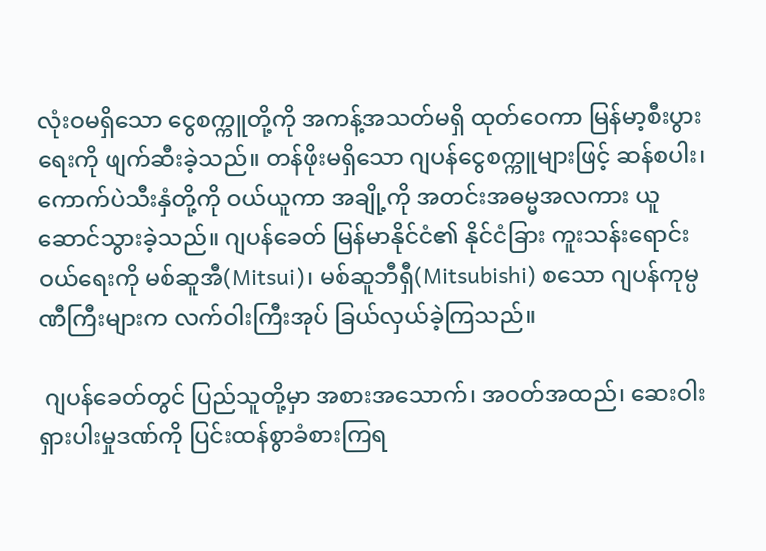လုံးဝမရှိသော ငွေစက္ကူတို့ကို အကန့်အသတ်မရှိ ထုတ်ဝေကာ မြန်မာ့စီးပွားရေးကို ဖျက်ဆီးခဲ့သည်။ တန်ဖိုးမရှိသော ဂျပန်ငွေစက္ကူများဖြင့် ဆန်စပါး၊ ကောက်ပဲသီးနှံတို့ကို ဝယ်ယူကာ အချို့ကို အတင်းအဓမ္မအလကား ယူဆောင်သွားခဲ့သည်။ ဂျပန်ခေတ် မြန်မာနိုင်ငံ၏ နိုင်ငံခြား ကူးသန်းရောင်းဝယ်ရေးကို မစ်ဆူအီ(Mitsui)၊ မစ်ဆူဘီရှီ(Mitsubishi) စသော ဂျပန်ကုမ္ပဏီကြီးများက လက်ဝါးကြီးအုပ် ခြယ်လှယ်ခဲ့ကြသည်။

 ဂျပန်ခေတ်တွင် ပြည်သူတို့မှာ အစားအသောက်၊ အဝတ်အထည်၊ ဆေးဝါး ရှားပါးမှုဒဏ်ကို ပြင်းထန်စွာခံစားကြရ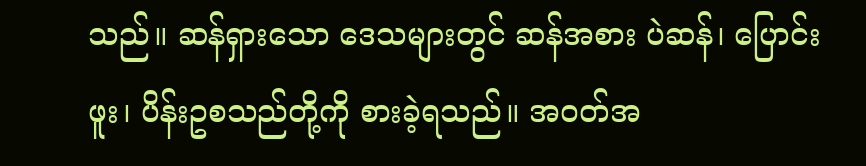သည်။ ဆန်ရှားသော ဒေသများတွင် ဆန်အစား ပဲဆန်၊ ပြောင်းဖူး၊ ပိန်းဥစသည်တို့ကို စားခဲ့ရသည်။ အဝတ်အ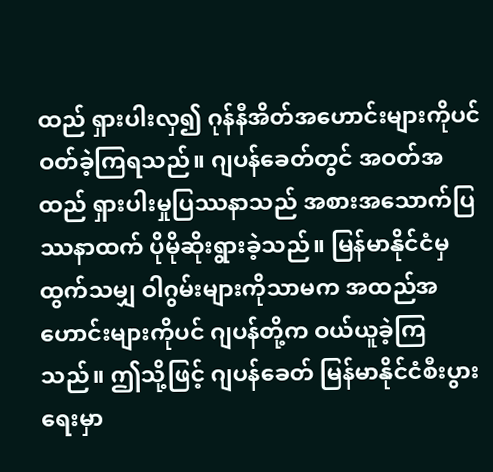ထည် ရှားပါးလှ၍ ဂုန်နီအိတ်အဟောင်းများကိုပင် ဝတ်ခဲ့ကြရသည်။ ဂျပန်ခေတ်တွင် အဝတ်အထည် ရှားပါးမှုပြဿနာသည် အစားအသောက်ပြဿနာထက် ပိုမိုဆိုးရွားခဲ့သည်။ မြန်မာနိုင်ငံမှ ထွက်သမျှ ဝါဂွမ်းများကိုသာမက အထည်အဟောင်းများကိုပင် ဂျပန်တို့က ဝယ်ယူခဲ့ကြသည်။ ဤသို့ဖြင့် ဂျပန်ခေတ် မြန်မာနိုင်ငံစီးပွားရေးမှာ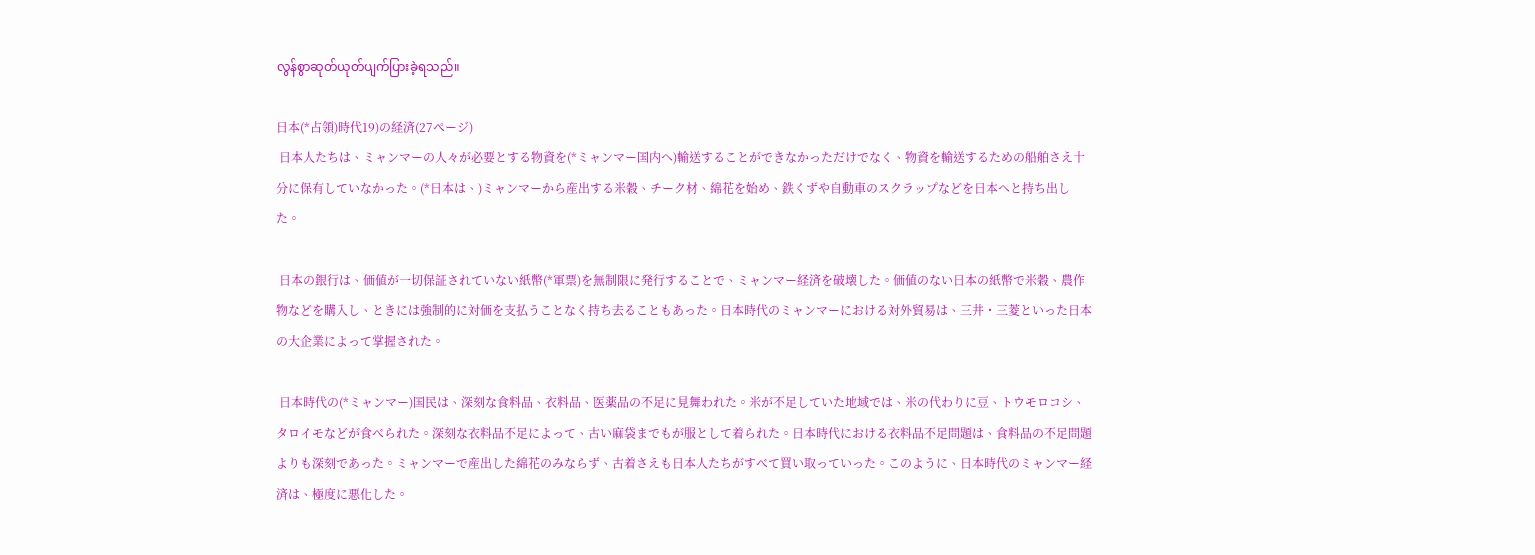လွန်စွာဆုတ်ယုတ်ပျက်ပြားခဲ့ရသည်။

日本(*占領)時代19)の経済(27ぺージ)
 日本人たちは、ミャンマーの人々が必要とする物資を(*ミャンマー国内へ)輸送することができなかっただけでなく、物資を輸送するための船舶さえ十分に保有していなかった。(*日本は、)ミャンマーから産出する米穀、チーク材、綿花を始め、鉄くずや自動車のスクラップなどを日本へと持ち出した。

 日本の銀行は、価値が一切保証されていない紙幣(*軍票)を無制限に発行することで、ミャンマー経済を破壊した。価値のない日本の紙幣で米穀、農作物などを購入し、ときには強制的に対価を支払うことなく持ち去ることもあった。日本時代のミャンマーにおける対外貿易は、三井・三菱といった日本の大企業によって掌握された。

 日本時代の(*ミャンマー)国民は、深刻な食料品、衣料品、医薬品の不足に見舞われた。米が不足していた地域では、米の代わりに豆、トウモロコシ、タロイモなどが食べられた。深刻な衣料品不足によって、古い麻袋までもが服として着られた。日本時代における衣料品不足問題は、食料品の不足問題よりも深刻であった。ミャンマーで産出した綿花のみならず、古着さえも日本人たちがすべて買い取っていった。このように、日本時代のミャンマー経済は、極度に悪化した。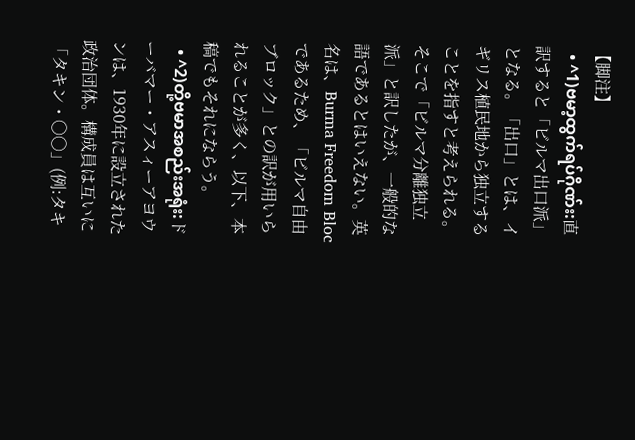【脚注】
  • ^1)ဗမာ့ထွက်ရပ်ဂိုဏ်း:直訳すると「ビルマ出口派」となる。「出口」とは、イギリス植民地から独立することを指すと考えられる。そこで「ビルマ分離独立派」と訳したが、一般的な語であるとはいえない。英名は、Burma Freedom Bloc であるため、「ビルマ自由ブロック」との訳が用いられることが多く、以下、本稿でもそれにならう。
  • ^2)တို့ဗမာအစည်းအရုံး:ドーバマー・アスィーアヨウンは、1930年に設立された政治団体。構成員は互いに「タキン・〇〇」(例:タキ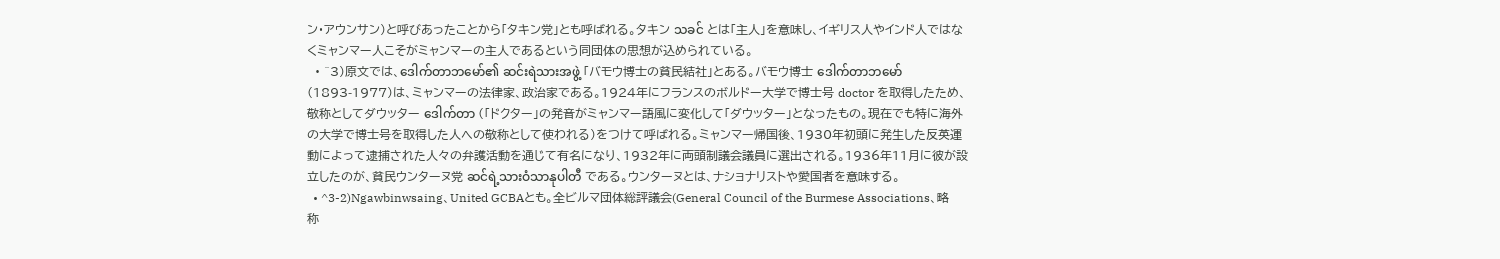ン・アウンサン)と呼びあったことから「タキン党」とも呼ばれる。タキン သခင် とは「主人」を意味し、イギリス人やインド人ではなくミャンマー人こそがミャンマーの主人であるという同団体の思想が込められている。
  • ^3)原文では、ဒေါက်တာဘမော်၏ ဆင်းရဲသားအဖွဲ့ 「バモウ博士の貧民結社」とある。バモウ博士 ဒေါက်တာဘမော် (1893-1977)は、ミャンマーの法律家、政治家である。1924年にフランスのボルドー大学で博士号 doctor を取得したため、敬称としてダウッター ဒေါက်တာ (「ドクター」の発音がミャンマー語風に変化して「ダウッター」となったもの。現在でも特に海外の大学で博士号を取得した人への敬称として使われる)をつけて呼ばれる。ミャンマー帰国後、1930年初頭に発生した反英運動によって逮捕された人々の弁護活動を通じて有名になり、1932年に両頭制議会議員に選出される。1936年11月に彼が設立したのが、貧民ウンターヌ党 ဆင်ရဲ့သားဝံသာနုပါတီ である。ウンターヌとは、ナショナリストや愛国者を意味する。
  • ^3-2)Ngawbinwsaing、United GCBAとも。全ビルマ団体総評議会(General Council of the Burmese Associations、略称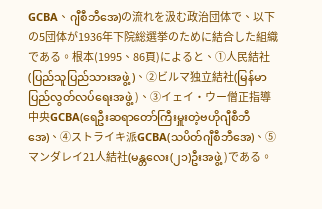GCBA、ဂျီစီဘီအေ)の流れを汲む政治団体で、以下の5団体が1936年下院総選挙のために結合した組織である。根本(1995、86頁)によると、①人民結社(ပြည်သူပြည်သားအဖွဲ့)、②ビルマ独立結社(မြန်မာပြည်လွတ်လပ်ရေးအဖွဲ့ )、③イェイ・ウー僧正指導中央GCBA(ရေဦးဆရာတော်ကြီးမှူးတဲ့ဗဟိုဂျီစီဘီအေ)、④ストライキ派GCBA(သပိတ်ဂျီစီဘီအေ)、⑤マンダレイ21人結社(မန္တလေး(၂၁)ဦးအဖွဲ့ )である。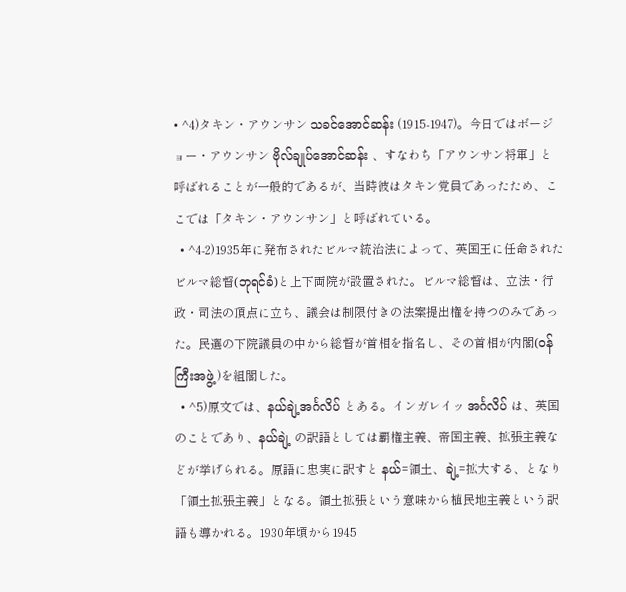• ^4)タキン・アウンサン သခင်အောင်ဆန်း (1915-1947)。今日ではボージョー・アウンサン ဗိုလ်ချုပ်အောင်ဆန်း 、すなわち「アウンサン将軍」と呼ばれることが一般的であるが、当時彼はタキン党員であったため、ここでは「タキン・アウンサン」と呼ばれている。
  • ^4-2)1935年に発布されたビルマ統治法によって、英国王に任命されたビルマ総督(ဘုရင်ခံ)と上下両院が設置された。ビルマ総督は、立法・行政・司法の頂点に立ち、議会は制限付きの法案提出権を持つのみであった。民選の下院議員の中から総督が首相を指名し、その首相が内閣(ဝန်ကြီးအဖွဲ့ )を組閣した。
  • ^5)原文では、နယ်ချဲ့အင်္ဂလိပ် とある。インガレイッ အင်္ဂလိပ် は、英国のことであり、နယ်ချဲ့ の訳語としては覇権主義、帝国主義、拡張主義などが挙げられる。原語に忠実に訳すと နယ်=領土、ချဲ့=拡大する、となり「領土拡張主義」となる。領土拡張という意味から植民地主義という訳語も導かれる。1930年頃から1945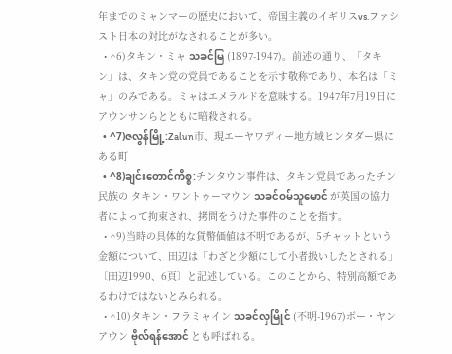年までのミャンマーの歴史において、帝国主義のイギリスvs.ファシスト日本の対比がなされることが多い。
  • ^6)タキン・ミャ သခင်မြ (1897-1947)。前述の通り、「タキン」は、タキン党の党員であることを示す敬称であり、本名は「ミャ」のみである。ミャはエメラルドを意味する。1947年7月19日にアウンサンらとともに暗殺される。
  • ^7)ဇလွန်မြို့:Zalun市、現エーヤワディー地方域ヒンタダー県にある町
  • ^8)ချင်းတောင်ကိစ္စ:チンタウン事件は、タキン党員であったチン民族の タキン・ワントゥーマウン သခင်ဝမ်သူမောင် が英国の協力者によって拘束され、拷問をうけた事件のことを指す。
  • ^9)当時の具体的な貨幣価値は不明であるが、5チャットという金額について、田辺は「わざと少額にして小者扱いしたとされる」〔田辺1990、6頁〕と記述している。このことから、特別高額であるわけではないとみられる。
  • ^10)タキン・フラミャイン သခင်လှမြိုင် (不明-1967)ボー・ヤンアウン ဗိုလ်ရန်အောင် とも呼ばれる。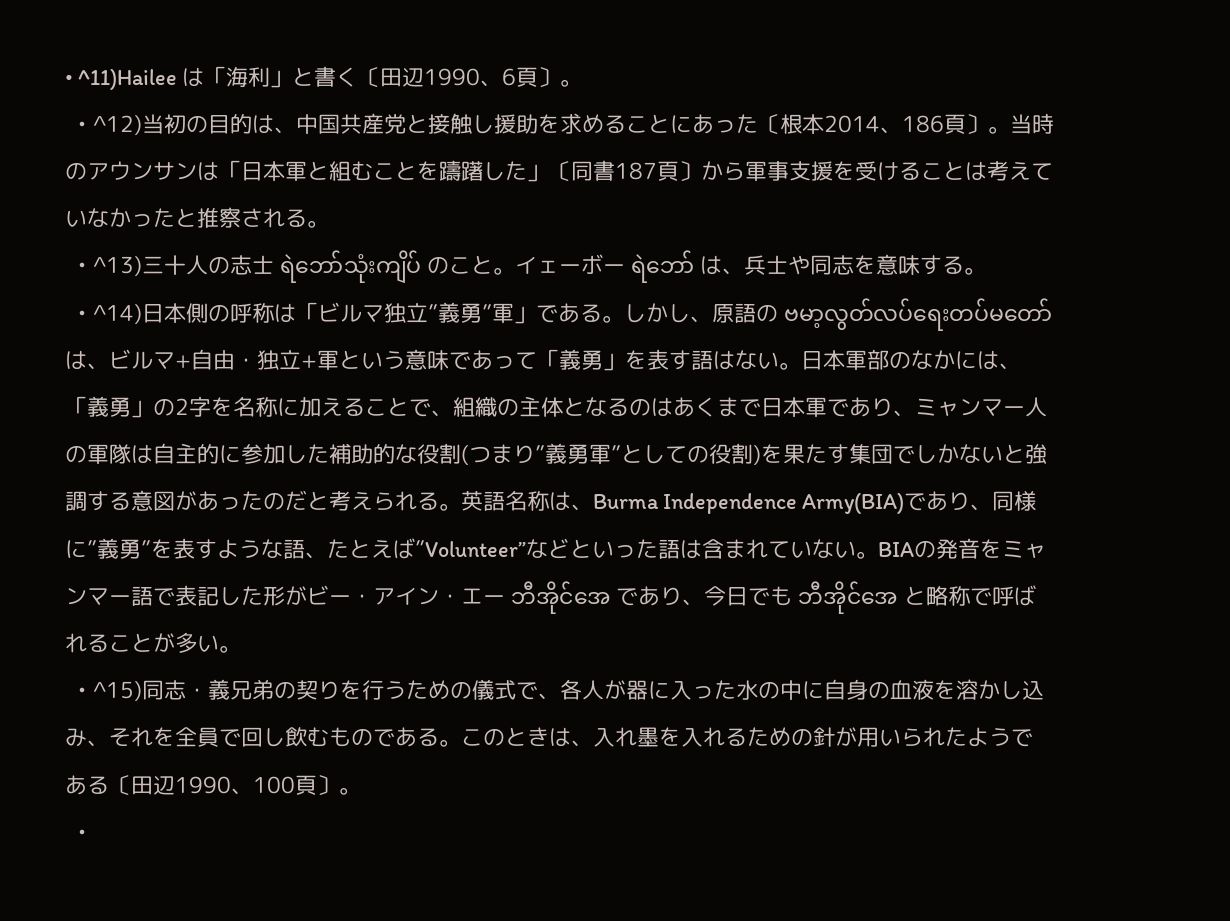• ^11)Hailee は「海利」と書く〔田辺1990、6頁〕。
  • ^12)当初の目的は、中国共産党と接触し援助を求めることにあった〔根本2014、186頁〕。当時のアウンサンは「日本軍と組むことを躊躇した」〔同書187頁〕から軍事支援を受けることは考えていなかったと推察される。
  • ^13)三十人の志士 ရဲဘော်သုံးကျိပ် のこと。イェーボー ရဲဘော် は、兵士や同志を意味する。
  • ^14)日本側の呼称は「ビルマ独立”義勇”軍」である。しかし、原語の ဗမာ့လွတ်လပ်ရေးတပ်မတော် は、ビルマ+自由・独立+軍という意味であって「義勇」を表す語はない。日本軍部のなかには、「義勇」の2字を名称に加えることで、組織の主体となるのはあくまで日本軍であり、ミャンマー人の軍隊は自主的に参加した補助的な役割(つまり”義勇軍”としての役割)を果たす集団でしかないと強調する意図があったのだと考えられる。英語名称は、Burma Independence Army(BIA)であり、同様に”義勇”を表すような語、たとえば”Volunteer”などといった語は含まれていない。BIAの発音をミャンマー語で表記した形がビー・アイン・エー ဘီအိုင်အေ であり、今日でも ဘီအိုင်အေ と略称で呼ばれることが多い。
  • ^15)同志・義兄弟の契りを行うための儀式で、各人が器に入った水の中に自身の血液を溶かし込み、それを全員で回し飲むものである。このときは、入れ墨を入れるための針が用いられたようである〔田辺1990、100頁〕。
  •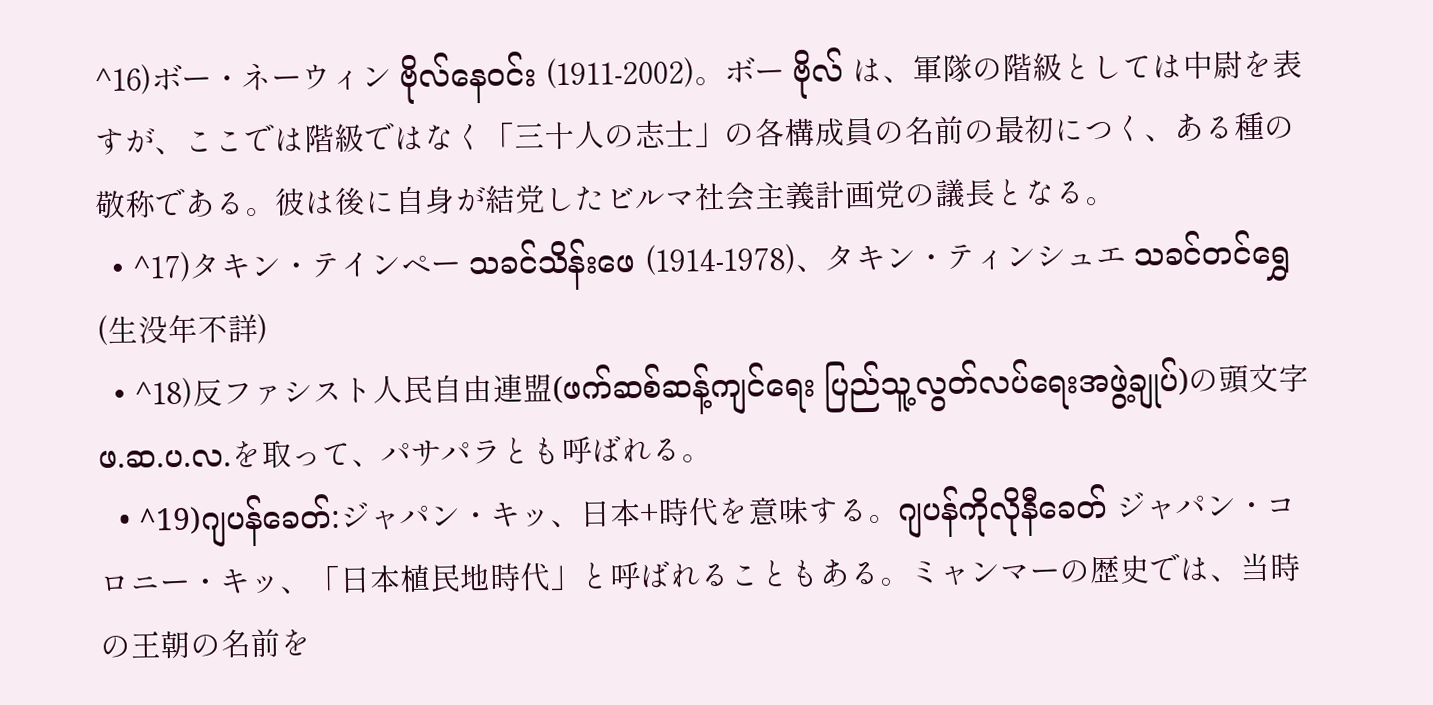^16)ボー・ネーウィン ဗိုလ်နေဝင်း (1911-2002)。ボー ဗိုလ် は、軍隊の階級としては中尉を表すが、ここでは階級ではなく「三十人の志士」の各構成員の名前の最初につく、ある種の敬称である。彼は後に自身が結党したビルマ社会主義計画党の議長となる。
  • ^17)タキン・テインペー သခင်သိန်းဖေ (1914-1978)、タキン・ティンシュエ သခင်တင်ရွှေ (生没年不詳)
  • ^18)反ファシスト人民自由連盟(ဖက်ဆစ်ဆန့်ကျင်ရေး ပြည်သူ့လွတ်လပ်ရေးအဖွဲ့ချုပ်)の頭文字ဖ.ဆ.ပ.လ.を取って、パサパラとも呼ばれる。
  • ^19)ဂျပန်ခေတ်:ジャパン・キッ、日本+時代を意味する。ဂျပန်ကိုလိုနီခေတ် ジャパン・コロニー・キッ、「日本植民地時代」と呼ばれることもある。ミャンマーの歴史では、当時の王朝の名前を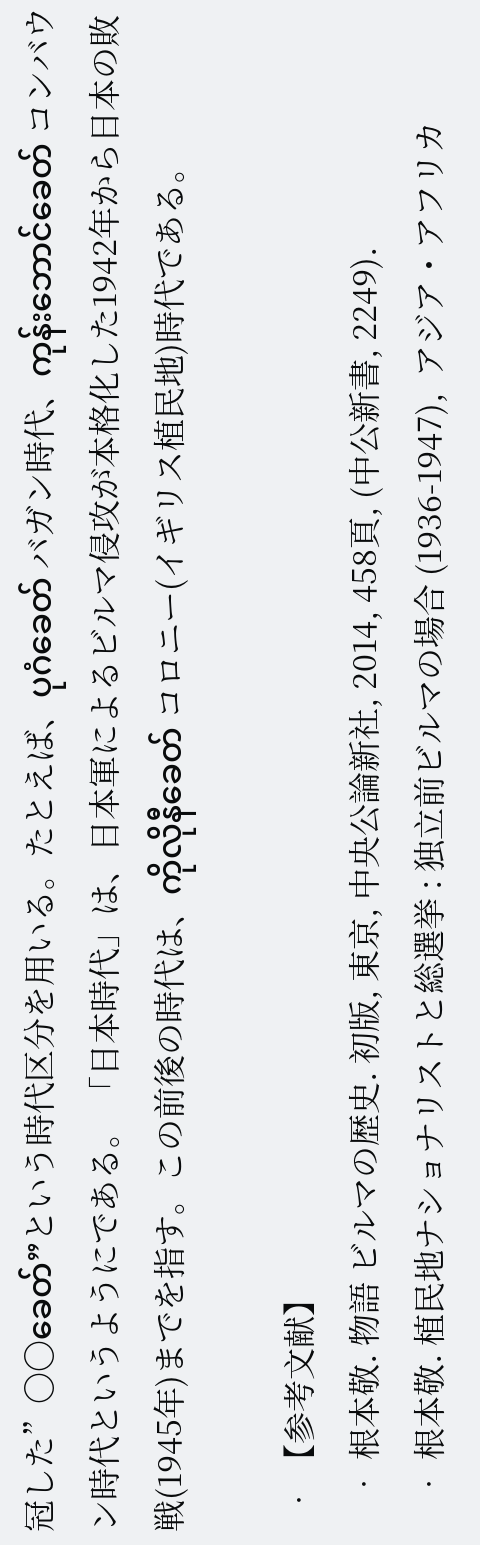冠した”〇〇ခေတ်”という時代区分を用いる。たとえば、ပုဂံခေတ် バガン時代、ကုန်းဘောင်ခေတ် コンバウン時代というようにである。 「日本時代」は、日本軍によるビルマ侵攻が本格化した1942年から日本の敗戦(1945年)までを指す。この前後の時代は、ကိုလိုနီခေတ် コロニー(イギリス植民地)時代である。

  • 【参考文献】
    • 根本敬. 物語 ビルマの歴史. 初版, 東京, 中央公論新社, 2014, 458頁, (中公新書, 2249).
    • 根本敬. 植民地ナショナリストと総選挙 : 独立前ビルマの場合 (1936-1947),  アジア・アフリカ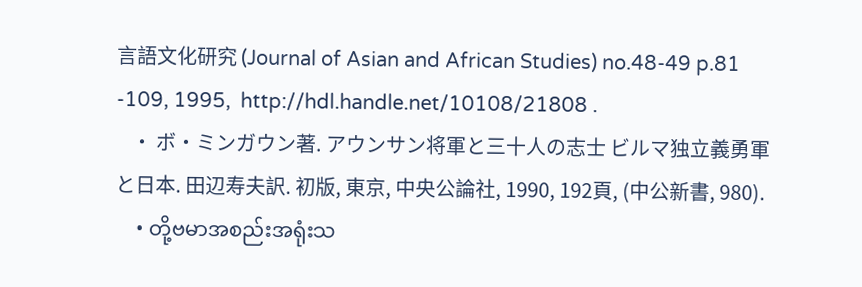言語文化研究 (Journal of Asian and African Studies) no.48-49 p.81 -109, 1995,  http://hdl.handle.net/10108/21808 .
    • ボ・ミンガウン著. アウンサン将軍と三十人の志士 ビルマ独立義勇軍と日本. 田辺寿夫訳. 初版, 東京, 中央公論社, 1990, 192頁, (中公新書, 980).
    • တို့ဗမာအစည်းအရုံးသ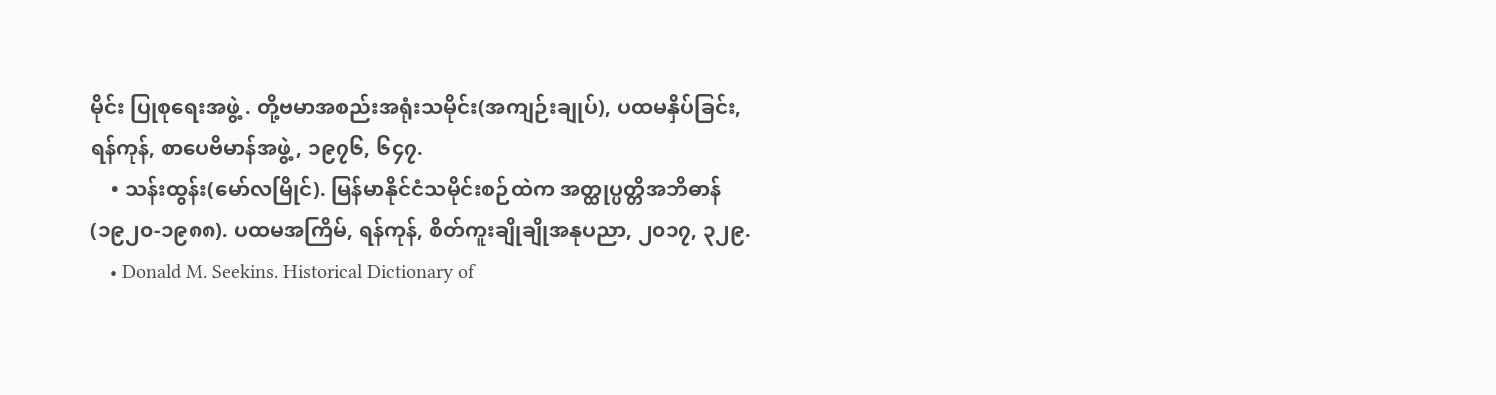မိုင်း ပြုစုရေးအဖွဲ့ . တို့ဗမာအစည်းအရုံးသမိုင်း(အကျဉ်းချုပ်), ပထမနှိပ်ခြင်း, ရန်ကုန်, စာပေဗိမာန်အဖွဲ့ , ၁၉၇၆, ၆၄၇.
    • သန်းထွန်း(မော်လမြိုင်). မြန်မာနိုင်ငံသမိုင်းစဉ်ထဲက အတ္ထုပ္ပတ္တိအဘိဓာန်(၁၉၂၀-၁၉၈၈). ပထမအကြိမ်, ရန်ကုန်, စိတ်ကူးချိုချိုအနုပညာ, ၂၀၁၇, ၃၂၉.
    • Donald M. Seekins. Historical Dictionary of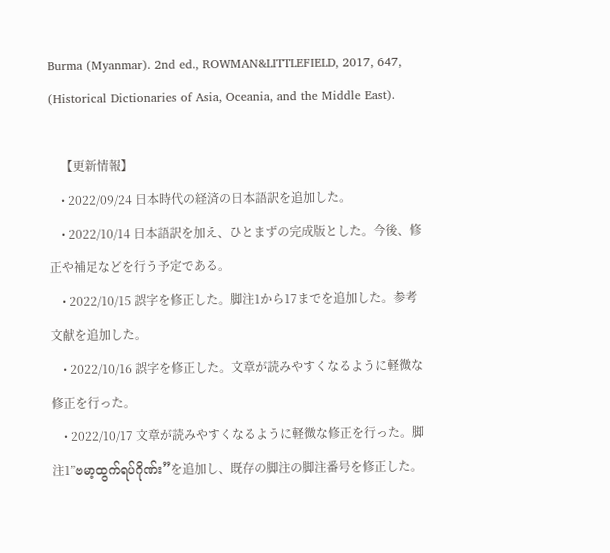Burma (Myanmar). 2nd ed., ROWMAN&LITTLEFIELD, 2017, 647, (Historical Dictionaries of Asia, Oceania, and the Middle East).

    【更新情報】
    • 2022/09/24 日本時代の経済の日本語訳を追加した。
    • 2022/10/14 日本語訳を加え、ひとまずの完成版とした。今後、修正や補足などを行う予定である。
    • 2022/10/15 誤字を修正した。脚注1から17までを追加した。参考文献を追加した。
    • 2022/10/16 誤字を修正した。文章が読みやすくなるように軽微な修正を行った。
    • 2022/10/17 文章が読みやすくなるように軽微な修正を行った。脚注1”ဗမာ့ထွက်ရပ်ဂိုဏ်း”を追加し、既存の脚注の脚注番号を修正した。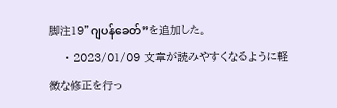脚注19”ဂျပန်ခေတ်”を追加した。
    • 2023/01/09 文章が読みやすくなるように軽微な修正を行っ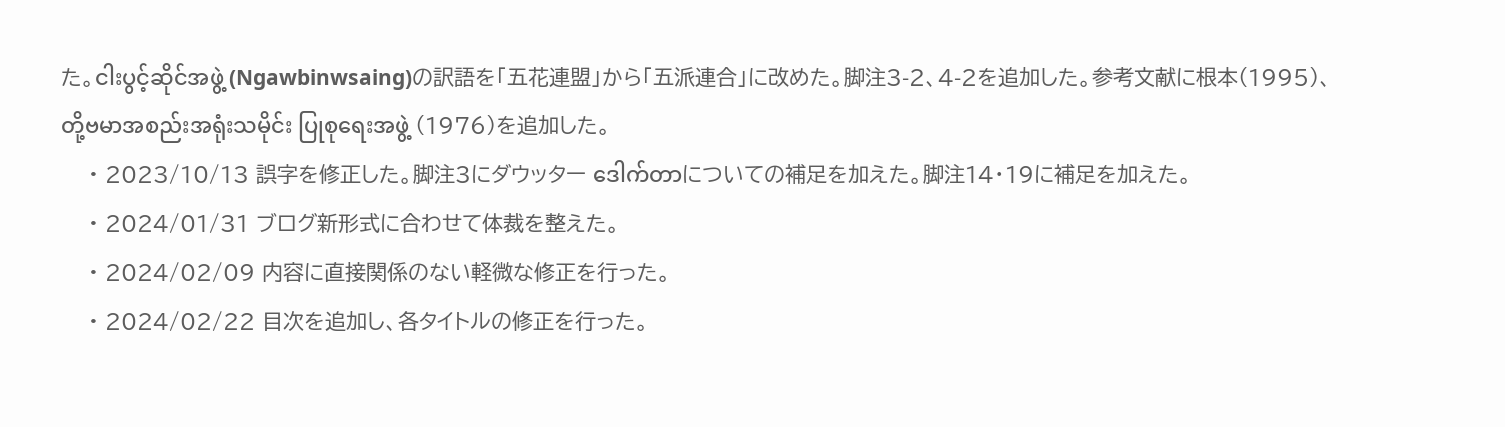た。ငါးပွင့်ဆိုင်အဖွဲ့ (Ngawbinwsaing)の訳語を「五花連盟」から「五派連合」に改めた。脚注3-2、4-2を追加した。参考文献に根本(1995)、တို့ဗမာအစည်းအရုံးသမိုင်း ပြုစုရေးအဖွဲ့ (1976)を追加した。
    • 2023/10/13 誤字を修正した。脚注3にダウッター ဒေါက်တာについての補足を加えた。脚注14・19に補足を加えた。
    • 2024/01/31 ブログ新形式に合わせて体裁を整えた。
    • 2024/02/09 内容に直接関係のない軽微な修正を行った。
    • 2024/02/22 目次を追加し、各タイトルの修正を行った。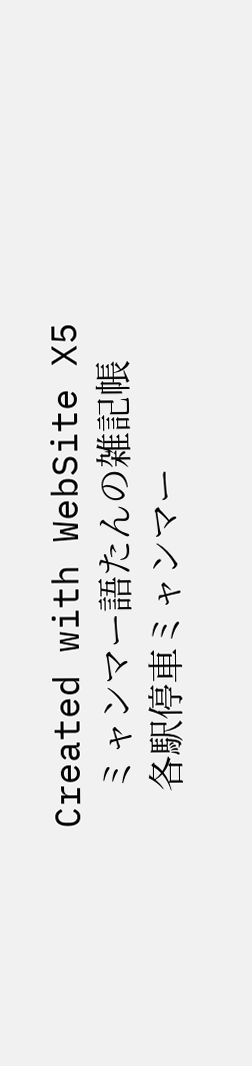Created with WebSite X5
    ミャンマー語たんの雑記帳
    各駅停車ミャンマー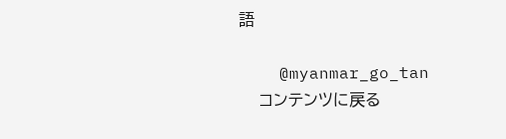語

    @myanmar_go_tan
    コンテンツに戻る